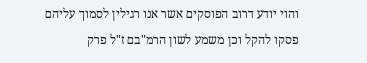והוי יודע דרוב הפוסקים אשר אנו רגילין לסמוך עליהם פסקו להקל וכן משמע לשון הרמ"בם ז"ל פרק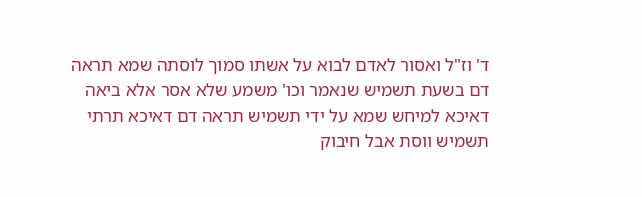ד' וז"ל ואסור לאדם לבוא על אשתו סמוך לוסתה שמא תראה דם בשעת תשמיש שנאמר וכו' משמע שלא אסר אלא ביאה דאיכא למיחש שמא על ידי תשמיש תראה דם דאיכא תרתי תשמיש ווסת אבל חיבוק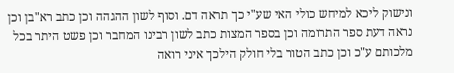ונישוק ליכא למיחש כולי האי שע"י כך תראה דם. וסוף לשון ההגהה וכן כתב רא"בן וכן נראה דעת ספר התרומה וכן בספר המצות כתב לשון רבינו המחבר וכן פשט היתר בכל מלכותם ע"כ וכן כתב הטור בלי חולק הילכך איני רואה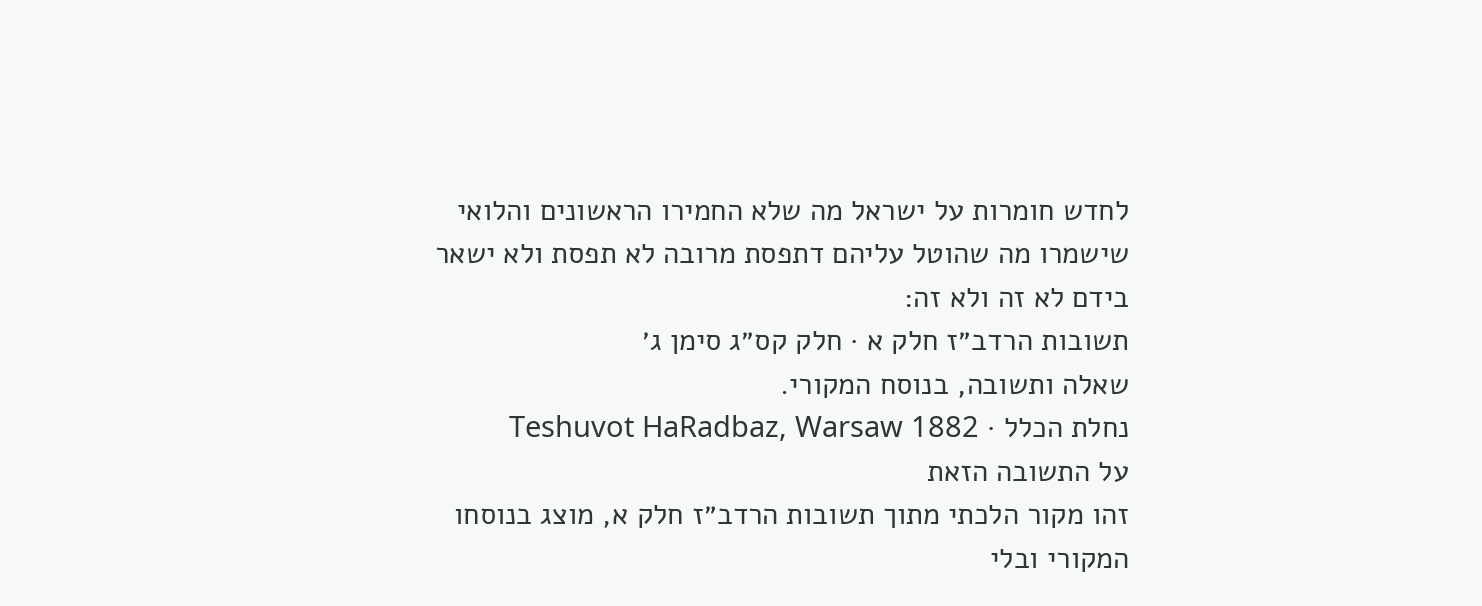לחדש חומרות על ישראל מה שלא החמירו הראשונים והלואי שישמרו מה שהוטל עליהם דתפסת מרובה לא תפסת ולא ישאר בידם לא זה ולא זה:
תשובות הרדב״ז חלק א · חלק קס״ג סימן ג׳
שאלה ותשובה, בנוסח המקורי.
נחלת הכלל · Teshuvot HaRadbaz, Warsaw 1882
על התשובה הזאת
זהו מקור הלכתי מתוך תשובות הרדב״ז חלק א, מוצג בנוסחו המקורי ובלי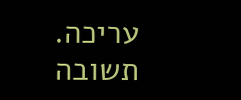עריכה. תשובה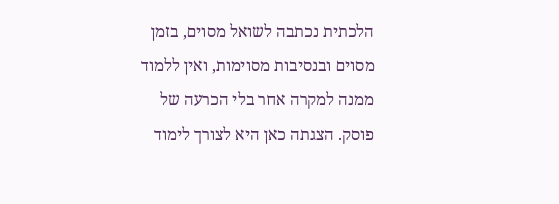הלכתית נכתבה לשואל מסוים, בזמן מסוים ובנסיבות מסוימות, ואין ללמוד ממנה למקרה אחר בלי הכרעה של פוסק. הצגתה כאן היא לצורך לימוד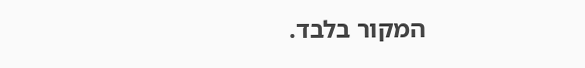המקור בלבד.